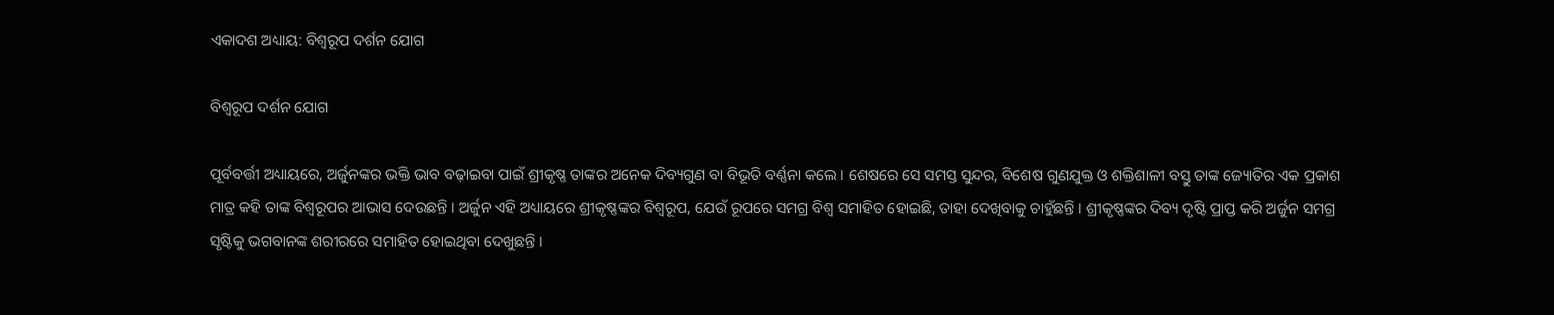ଏକାଦଶ ଅଧ୍ୟାୟ: ବିଶ୍ୱରୂପ ଦର୍ଶନ ଯୋଗ

ବିଶ୍ୱରୂପ ଦର୍ଶନ ଯୋଗ

ପୂର୍ବବର୍ତ୍ତୀ ଅଧ୍ୟାୟରେ, ଅର୍ଜୁନଙ୍କର ଭକ୍ତି ଭାବ ବଢ଼ାଇବା ପାଇଁ ଶ୍ରୀକୃଷ୍ଣ ତାଙ୍କର ଅନେକ ଦିବ୍ୟଗୁଣ ବା ବିଭୂତି ବର୍ଣ୍ଣନା କଲେ । ଶେଷରେ ସେ ସମସ୍ତ ସୁନ୍ଦର, ବିଶେଷ ଗୁଣଯୁକ୍ତ ଓ ଶକ୍ତିଶାଳୀ ବସ୍ତୁ ତାଙ୍କ ଜ୍ୟୋତିର ଏକ ପ୍ରକାଶ ମାତ୍ର କହି ତାଙ୍କ ବିଶ୍ୱରୂପର ଆଭାସ ଦେଉଛନ୍ତି । ଅର୍ଜୁନ ଏହି ଅଧ୍ୟାୟରେ ଶ୍ରୀକୃଷ୍ଣଙ୍କର ବିଶ୍ୱରୂପ, ଯେଉଁ ରୂପରେ ସମଗ୍ର ବିଶ୍ୱ ସମାହିତ ହୋଇଛି, ତାହା ଦେଖିବାକୁ ଚାହୁଁଛନ୍ତି । ଶ୍ରୀକୃଷ୍ଣଙ୍କର ଦିବ୍ୟ ଦୃଷ୍ଟି ପ୍ରାପ୍ତ କରି ଅର୍ଜୁନ ସମଗ୍ର ସୃଷ୍ଟିକୁ ଭଗବାନଙ୍କ ଶରୀରରେ ସମାହିତ ହୋଇଥିବା ଦେଖୁଛନ୍ତି ।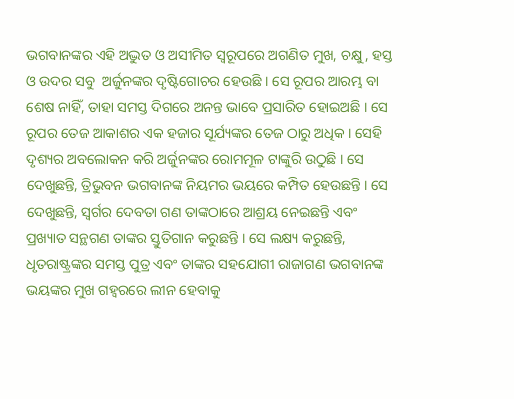ଭଗବାନଙ୍କର ଏହି ଅଦ୍ଭୁତ ଓ ଅସୀମିତ ସ୍ୱରୂପରେ ଅଗଣିତ ମୁଖ, ଚକ୍ଷୁ, ହସ୍ତ ଓ ଉଦର ସବୁ  ଅର୍ଜୁନଙ୍କର ଦୃଷ୍ଟିଗୋଚର ହେଉଛି । ସେ ରୂପର ଆରମ୍ଭ ବା ଶେଷ ନାହିଁ, ତାହା ସମସ୍ତ ଦିଗରେ ଅନନ୍ତ ଭାବେ ପ୍ରସାରିତ ହୋଇଅଛି । ସେ ରୂପର ତେଜ ଆକାଶର ଏକ ହଜାର ସୂର୍ଯ୍ୟଙ୍କର ତେଜ ଠାରୁ ଅଧିକ । ସେହି ଦୃଶ୍ୟର ଅବଲୋକନ କରି ଅର୍ଜୁନଙ୍କର ରୋମମୂଳ ଟାଙ୍କୁରି ଉଠୁଛି । ସେ ଦେଖୁଛନ୍ତି, ତ୍ରିଭୁବନ ଭଗବାନଙ୍କ ନିୟମର ଭୟରେ କମ୍ପିତ ହେଉଛନ୍ତି । ସେ ଦେଖୁଛନ୍ତି, ସ୍ୱର୍ଗର ଦେବତା ଗଣ ତାଙ୍କଠାରେ ଆଶ୍ରୟ ନେଇଛନ୍ତି ଏବଂ ପ୍ରଖ୍ୟାତ ସନ୍ଥଗଣ ତାଙ୍କର ସ୍ତୁତିଗାନ କରୁଛନ୍ତି । ସେ ଲକ୍ଷ୍ୟ କରୁଛନ୍ତି, ଧୃତରାଷ୍ଟ୍ରଙ୍କର ସମସ୍ତ ପୁତ୍ର ଏବଂ ତାଙ୍କର ସହଯୋଗୀ ରାଜାଗଣ ଭଗବାନଙ୍କ ଭୟଙ୍କର ମୁଖ ଗହ୍ୱରରେ ଲୀନ ହେବାକୁ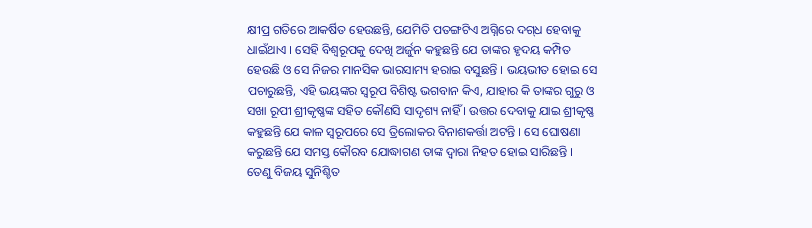କ୍ଷୀପ୍ର ଗତିରେ ଆକର୍ଷିତ ହେଉଛନ୍ତି, ଯେମିତି ପତଙ୍ଗଟିଏ ଅଗ୍ନିରେ ଦଗ୍‌ଧ ହେବାକୁ ଧାଇଁଥାଏ । ସେହି ବିଶ୍ୱରୂପକୁ ଦେଖି ଅର୍ଜୁନ କହୁଛନ୍ତି ଯେ ତାଙ୍କର ହୃଦୟ କମ୍ପିତ ହେଉଛି ଓ ସେ ନିଜର ମାନସିକ ଭାରସାମ୍ୟ ହରାଇ ବସୁଛନ୍ତି । ଭୟଭୀତ ହୋଇ ସେ ପଚାରୁଛନ୍ତି, ଏହି ଭୟଙ୍କର ସ୍ୱରୂପ ବିଶିଷ୍ଟ ଭଗବାନ କିଏ, ଯାହାର କି ତାଙ୍କର ଗୁରୁ ଓ ସଖା ରୂପୀ ଶ୍ରୀକୃଷ୍ଣଙ୍କ ସହିତ କୌଣସି ସାଦୃଶ୍ୟ ନାହିଁ । ଉତ୍ତର ଦେବାକୁ ଯାଇ ଶ୍ରୀକୃଷ୍ଣ କହୁଛନ୍ତି ଯେ କାଳ ସ୍ୱରୂପରେ ସେ ତ୍ରିଲୋକର ବିନାଶକର୍ତ୍ତା ଅଟନ୍ତି । ସେ ଘୋଷଣା କରୁଛନ୍ତି ଯେ ସମସ୍ତ କୌରବ ଯୋଦ୍ଧାଗଣ ତାଙ୍କ ଦ୍ୱାରା ନିହତ ହୋଇ ସାରିଛନ୍ତି । ତେଣୁ ବିଜୟ ସୁନିଶ୍ଚିତ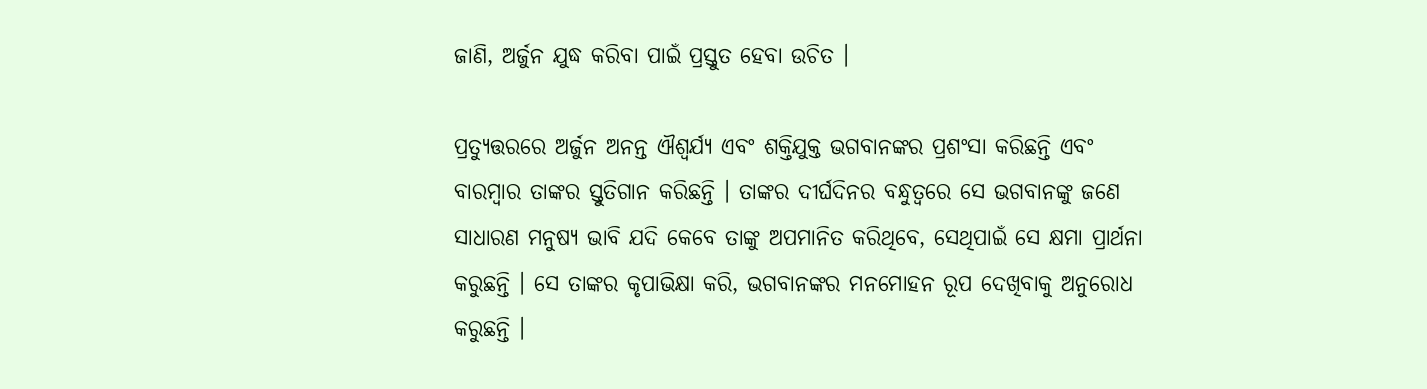ଜାଣି, ଅର୍ଜୁନ ଯୁଦ୍ଧ କରିବା ପାଇଁ ପ୍ରସ୍ତୁତ ହେବା ଉଚିତ ।

ପ୍ରତ୍ୟୁତ୍ତରରେ ଅର୍ଜୁନ ଅନନ୍ତ ଐଶ୍ୱର୍ଯ୍ୟ ଏବଂ ଶକ୍ତିଯୁକ୍ତ ଭଗବାନଙ୍କର ପ୍ରଶଂସା କରିଛନ୍ତି ଏବଂ ବାରମ୍ବାର ତାଙ୍କର ସ୍ତୁତିଗାନ କରିଛନ୍ତି । ତାଙ୍କର ଦୀର୍ଘଦିନର ବନ୍ଧୁତ୍ୱରେ ସେ ଭଗବାନଙ୍କୁ ଜଣେ ସାଧାରଣ ମନୁଷ୍ୟ ଭାବି ଯଦି କେବେ ତାଙ୍କୁ ଅପମାନିତ କରିଥିବେ, ସେଥିପାଇଁ ସେ କ୍ଷମା ପ୍ରାର୍ଥନା କରୁଛନ୍ତି । ସେ ତାଙ୍କର କୃପାଭିକ୍ଷା କରି, ଭଗବାନଙ୍କର ମନମୋହନ ରୂପ ଦେଖିବାକୁ ଅନୁରୋଧ କରୁଛନ୍ତି ।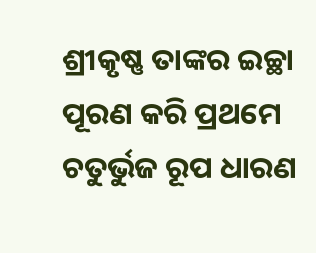ଶ୍ରୀକୃଷ୍ଣ ତାଙ୍କର ଇଚ୍ଛା ପୂରଣ କରି ପ୍ରଥମେ ଚତୁର୍ଭୁଜ ରୂପ ଧାରଣ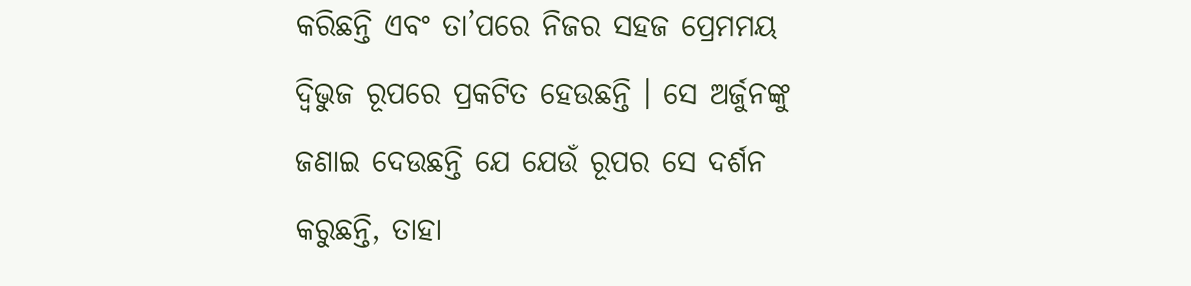କରିଛନ୍ତି ଏବଂ ତା’ପରେ ନିଜର ସହଜ ପ୍ରେମମୟ ଦ୍ୱିଭୁଜ ରୂପରେ ପ୍ରକଟିତ ହେଉଛନ୍ତି । ସେ ଅର୍ଜୁନଙ୍କୁ ଜଣାଇ ଦେଉଛନ୍ତି ଯେ ଯେଉଁ ରୂପର ସେ ଦର୍ଶନ କରୁଛନ୍ତି, ତାହା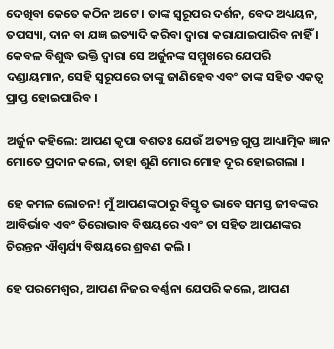ଦେଖିବା କେତେ କଠିନ ଅଟେ । ତାଙ୍କ ସ୍ୱରୂପର ଦର୍ଶନ, ବେଦ ଅଧ୍ୟୟନ, ତପସ୍ୟା, ଦାନ ବା ଯଜ୍ଞ ଇତ୍ୟାଦି କରିବା ଦ୍ୱାରା କରାଯାଇପାରିବ ନାହିଁ । କେବଳ ବିଶୁଦ୍ଧ ଭକ୍ତି ଦ୍ୱାରା ସେ ଅର୍ଜୁନଙ୍କ ସମ୍ମୁଖରେ ଯେପରି ଦଣ୍ଡାୟମାନ, ସେହି ସ୍ୱରୂପରେ ତାଙ୍କୁ ଜାଣିହେବ ଏବଂ ତାଙ୍କ ସହିତ ଏକତ୍ୱ ପ୍ରାପ୍ତ ହୋଇପାରିବ ।

ଅର୍ଜୁନ କହିଲେ: ଆପଣ କୃପା ବଶତଃ ଯେଉଁ ଅତ୍ୟନ୍ତ ଗୁପ୍ତ ଆଧ୍ୟାତ୍ମିକ ଜ୍ଞାନ ମୋତେ ପ୍ରଦାନ କଲେ, ତାହା ଶୁଣି ମୋର ମୋହ ଦୂର ହୋଇଗଲା ।

ହେ କମଳ ଲୋଚନ! ମୁଁ ଆପଣଙ୍କଠାରୁ ବିସ୍ତୃତ ଭାବେ ସମସ୍ତ ଜୀବଙ୍କର ଆବିର୍ଭାବ ଏବଂ ତିରୋଭାବ ବିଷୟରେ ଏବଂ ତା ସହିତ ଆପଣଙ୍କର ଚିରନ୍ତନ ଐଶ୍ୱର୍ଯ୍ୟ ବିଷୟରେ ଶ୍ରବଣ କଲି ।

ହେ ପରମେଶ୍ୱର, ଆପଣ ନିଜର ବର୍ଣ୍ଣନା ଯେପରି କଲେ, ଆପଣ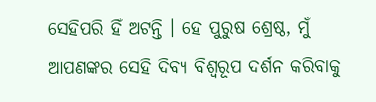ସେହିପରି ହିଁ ଅଟନ୍ତି । ହେ ପୁରୁଷ ଶ୍ରେଷ୍ଠ, ମୁଁ ଆପଣଙ୍କର ସେହି ଦିବ୍ୟ ବିଶ୍ୱରୂପ ଦର୍ଶନ କରିବାକୁ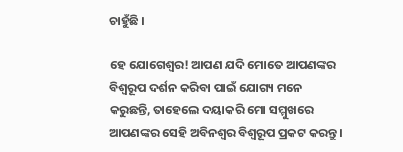ଚାହୁଁଛି ।

ହେ ଯୋଗେଶ୍ୱର! ଆପଣ ଯଦି ମୋତେ ଆପଣଙ୍କର ବିଶ୍ୱରୂପ ଦର୍ଶନ କରିବା ପାଇଁ ଯୋଗ୍ୟ ମନେ କରୁଛନ୍ତି, ତାହେଲେ ଦୟାକରି ମୋ ସମ୍ମୁଖରେ ଆପଣଙ୍କର ସେହି ଅବିନଶ୍ୱର ବିଶ୍ୱରୂପ ପ୍ରକଟ କରନ୍ତୁ ।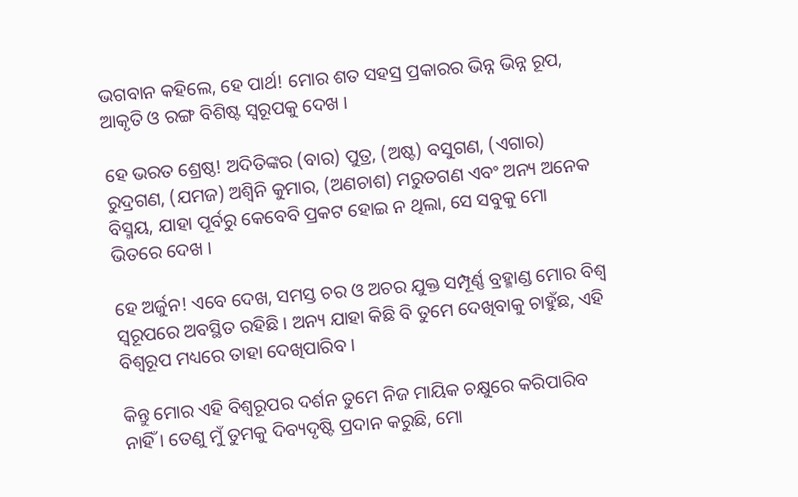ଭଗବାନ କହିଲେ, ହେ ପାର୍ଥ! ମୋର ଶତ ସହସ୍ର ପ୍ରକାରର ଭିନ୍ନ ଭିନ୍ନ ରୂପ, ଆକୃତି ଓ ରଙ୍ଗ ବିଶିଷ୍ଟ ସ୍ୱରୂପକୁ ଦେଖ ।

ହେ ଭରତ ଶ୍ରେଷ୍ଠ! ଅଦିତିଙ୍କର (ବାର) ପୁତ୍ର, (ଅଷ୍ଟ) ବସୁଗଣ, (ଏଗାର) ରୁଦ୍ରଗଣ, (ଯମଜ) ଅଶ୍ୱିନି କୁମାର, (ଅଣଚାଶ) ମରୁତଗଣ ଏବଂ ଅନ୍ୟ ଅନେକ ବିସ୍ମୟ, ଯାହା ପୂର୍ବରୁ କେବେବି ପ୍ରକଟ ହୋଇ ନ ଥିଲା, ସେ ସବୁକୁ ମୋ ଭିତରେ ଦେଖ ।

ହେ ଅର୍ଜୁନ! ଏବେ ଦେଖ, ସମସ୍ତ ଚର ଓ ଅଚର ଯୁକ୍ତ ସମ୍ପୂର୍ଣ୍ଣ ବ୍ରହ୍ମାଣ୍ଡ ମୋର ବିଶ୍ୱ ସ୍ୱରୂପରେ ଅବସ୍ଥିତ ରହିଛି । ଅନ୍ୟ ଯାହା କିଛି ବି ତୁମେ ଦେଖିବାକୁ ଚାହୁଁଛ, ଏହି ବିଶ୍ୱରୂପ ମଧ୍ୟରେ ତାହା ଦେଖିପାରିବ ।

କିନ୍ତୁ ମୋର ଏହି ବିଶ୍ୱରୂପର ଦର୍ଶନ ତୁମେ ନିଜ ମାୟିକ ଚକ୍ଷୁରେ କରିପାରିବ ନାହିଁ । ତେଣୁ ମୁଁ ତୁମକୁ ଦିବ୍ୟଦୃଷ୍ଟି ପ୍ରଦାନ କରୁଛି, ମୋ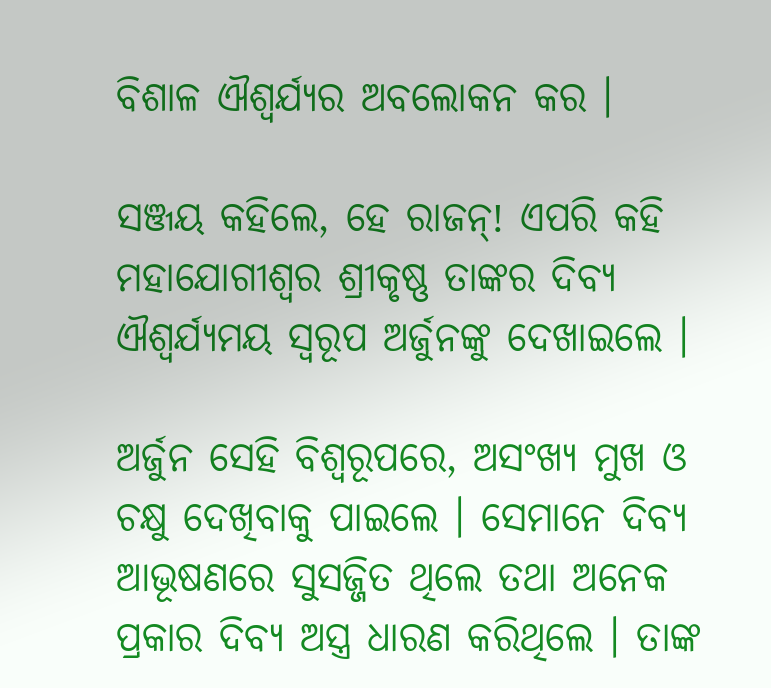ବିଶାଳ ଐଶ୍ୱର୍ଯ୍ୟର ଅବଲୋକନ କର ।

ସଞ୍ଜୟ କହିଲେ, ହେ ରାଜନ୍‌! ଏପରି କହି ମହାଯୋଗୀଶ୍ୱର ଶ୍ରୀକୃଷ୍ଣ ତାଙ୍କର ଦିବ୍ୟ ଐଶ୍ୱର୍ଯ୍ୟମୟ ସ୍ୱରୂପ ଅର୍ଜୁନଙ୍କୁ ଦେଖାଇଲେ ।

ଅର୍ଜୁନ ସେହି ବିଶ୍ୱରୂପରେ, ଅସଂଖ୍ୟ ମୁଖ ଓ ଚକ୍ଷୁ ଦେଖିବାକୁ ପାଇଲେ । ସେମାନେ ଦିବ୍ୟ ଆଭୂଷଣରେ ସୁସଜ୍ଜିତ ଥିଲେ ତଥା ଅନେକ ପ୍ରକାର ଦିବ୍ୟ ଅସ୍ତ୍ର ଧାରଣ କରିଥିଲେ । ତାଙ୍କ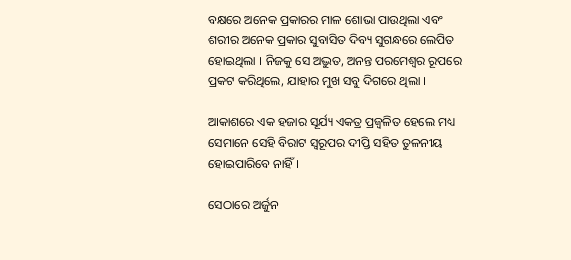ବକ୍ଷରେ ଅନେକ ପ୍ରକାରର ମାଳ ଶୋଭା ପାଉଥିଲା ଏବଂ ଶରୀର ଅନେକ ପ୍ରକାର ସୁବାସିତ ଦିବ୍ୟ ସୁଗନ୍ଧରେ ଲେପିତ ହୋଇଥିଲା । ନିଜକୁ ସେ ଅଦ୍ଭୁତ, ଅନନ୍ତ ପରମେଶ୍ୱର ରୂପରେ ପ୍ରକଟ କରିଥିଲେ, ଯାହାର ମୁଖ ସବୁ ଦିଗରେ ଥିଲା ।

ଆକାଶରେ ଏକ ହଜାର ସୂର୍ଯ୍ୟ ଏକତ୍ର ପ୍ରଜ୍ୱଳିତ ହେଲେ ମଧ୍ୟ ସେମାନେ ସେହି ବିରାଟ ସ୍ୱରୂପର ଦୀପ୍ତି ସହିତ ତୁଳନୀୟ ହୋଇପାରିବେ ନାହିଁ ।

ସେଠାରେ ଅର୍ଜୁନ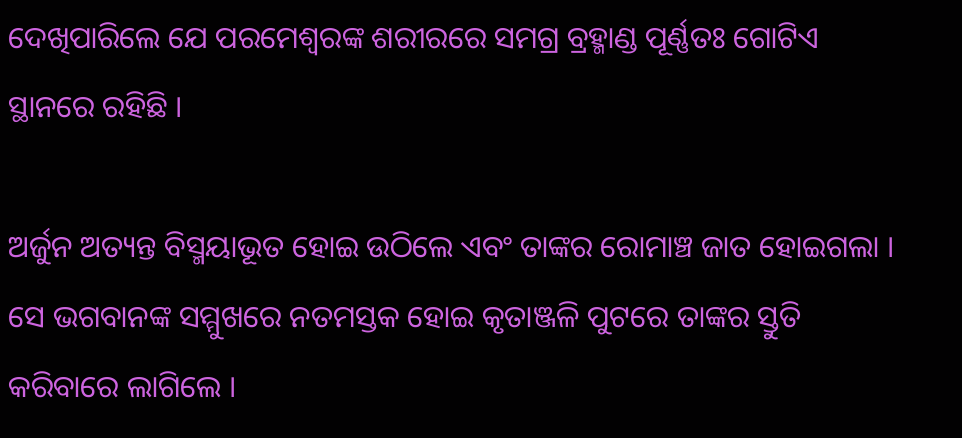ଦେଖିପାରିଲେ ଯେ ପରମେଶ୍ୱରଙ୍କ ଶରୀରରେ ସମଗ୍ର ବ୍ରହ୍ମାଣ୍ଡ ପୂର୍ଣ୍ଣତଃ ଗୋଟିଏ ସ୍ଥାନରେ ରହିଛି ।

ଅର୍ଜୁନ ଅତ୍ୟନ୍ତ ବିସ୍ମୟାଭୂତ ହୋଇ ଉଠିଲେ ଏବଂ ତାଙ୍କର ରୋମାଞ୍ଚ ଜାତ ହୋଇଗଲା । ସେ ଭଗବାନଙ୍କ ସମ୍ମୁଖରେ ନତମସ୍ତକ ହୋଇ କୃତାଞ୍ଜଳି ପୁଟରେ ତାଙ୍କର ସ୍ତୁତି କରିବାରେ ଲାଗିଲେ ।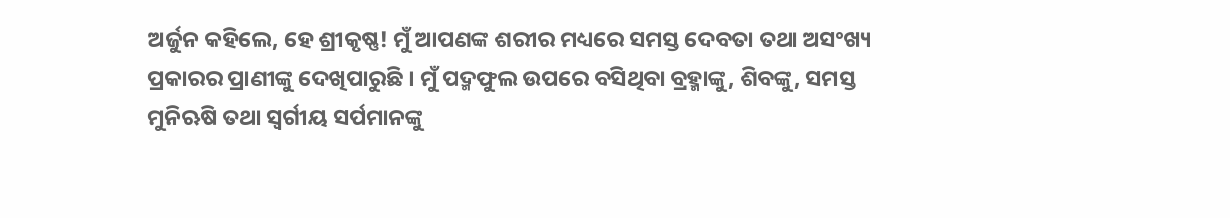ଅର୍ଜୁନ କହିଲେ, ହେ ଶ୍ରୀକୃଷ୍ଣ! ମୁଁ ଆପଣଙ୍କ ଶରୀର ମଧ୍ୟରେ ସମସ୍ତ ଦେବତା ତଥା ଅସଂଖ୍ୟ ପ୍ରକାରର ପ୍ରାଣୀଙ୍କୁ ଦେଖିପାରୁଛି । ମୁଁ ପଦ୍ମଫୁଲ ଉପରେ ବସିଥିବା ବ୍ରହ୍ମାଙ୍କୁ, ଶିବଙ୍କୁ, ସମସ୍ତ ମୁନିଋଷି ତଥା ସ୍ୱର୍ଗୀୟ ସର୍ପମାନଙ୍କୁ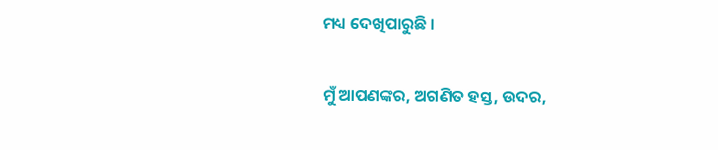ମଧ୍ୟ ଦେଖିପାରୁଛି ।

ମୁଁ ଆପଣଙ୍କର, ଅଗଣିତ ହସ୍ତ, ଉଦର,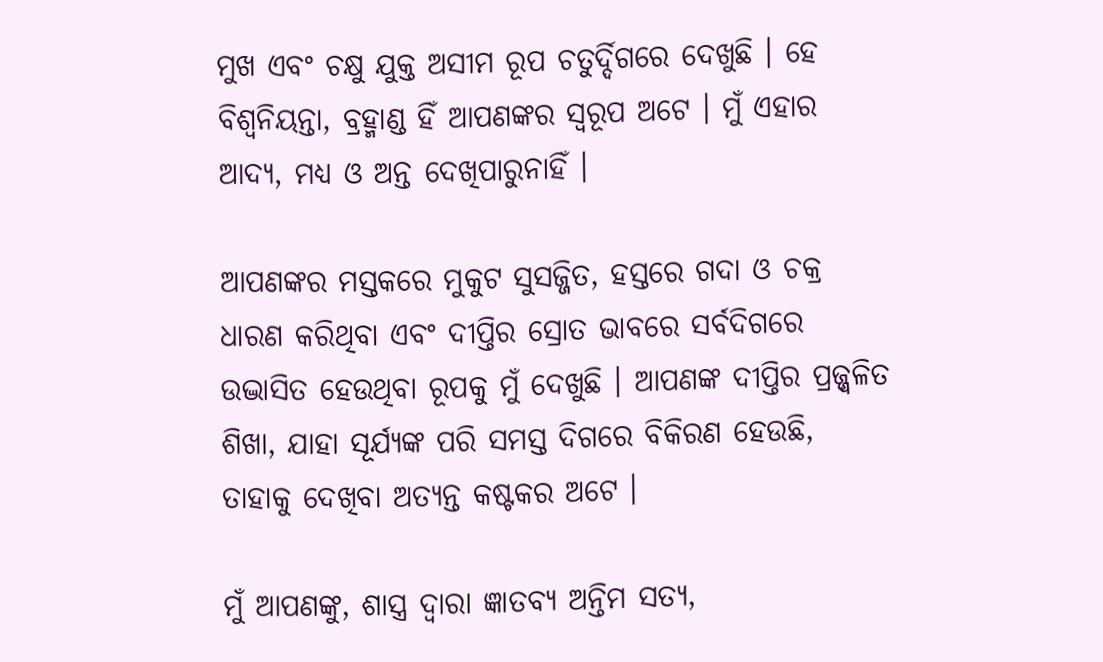ମୁଖ ଏବଂ ଚକ୍ଷୁ ଯୁକ୍ତ ଅସୀମ ରୂପ ଚତୁର୍ଦ୍ଦିଗରେ ଦେଖୁଛି । ହେ ବିଶ୍ୱନିୟନ୍ତା, ବ୍ରହ୍ମାଣ୍ଡ ହିଁ ଆପଣଙ୍କର ସ୍ୱରୂପ ଅଟେ । ମୁଁ ଏହାର ଆଦ୍ୟ, ମଧ୍ୟ ଓ ଅନ୍ତ ଦେଖିପାରୁନାହିଁ ।

ଆପଣଙ୍କର ମସ୍ତକରେ ମୁକୁଟ ସୁସଜ୍ଜିତ, ହସ୍ତରେ ଗଦା ଓ ଚକ୍ର ଧାରଣ କରିଥିବା ଏବଂ ଦୀପ୍ତିର ସ୍ରୋତ ଭାବରେ ସର୍ବଦିଗରେ ଉଦ୍ଭାସିତ ହେଉଥିବା ରୂପକୁ ମୁଁ ଦେଖୁଛି । ଆପଣଙ୍କ ଦୀପ୍ତିର ପ୍ରଜ୍ଜ୍ୱଳିତ ଶିଖା, ଯାହା ସୂର୍ଯ୍ୟଙ୍କ ପରି ସମସ୍ତ ଦିଗରେ ବିକିରଣ ହେଉଛି, ତାହାକୁ ଦେଖିବା ଅତ୍ୟନ୍ତ କଷ୍ଟକର ଅଟେ ।

ମୁଁ ଆପଣଙ୍କୁ, ଶାସ୍ତ୍ର ଦ୍ୱାରା ଜ୍ଞାତବ୍ୟ ଅନ୍ତିମ ସତ୍ୟ,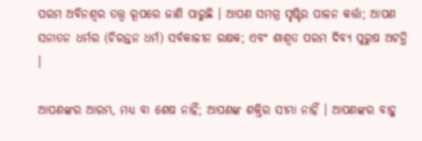ପରମ ଅବିନଶ୍ୱର ତତ୍ତ୍ୱ ରୂପରେ ଜାଣି ପାରୁଛି । ଆପଣ ସମଗ୍ର ସୃଷ୍ଟିର ପାଳନ କର୍ତ୍ତା; ଆପଣ ସନାତନ ଧର୍ମର (ଚିରନ୍ତନ ଧର୍ମ) ସର୍ବକାଳୀନ ରକ୍ଷକ; ଏବଂ ଶାଶ୍ୱତ ପରମ ଦିବ୍ୟ ପୁରୁଷ ଅଟନ୍ତି ।

ଆପଣଙ୍କର ଆରମ୍ଭ, ମଧ୍ୟ ବା ଶେଷ ନାହିଁ; ଆପଣଙ୍କ ଶକ୍ତିର ସୀମା ନାହିଁ । ଆପଣଙ୍କର ବାହୁ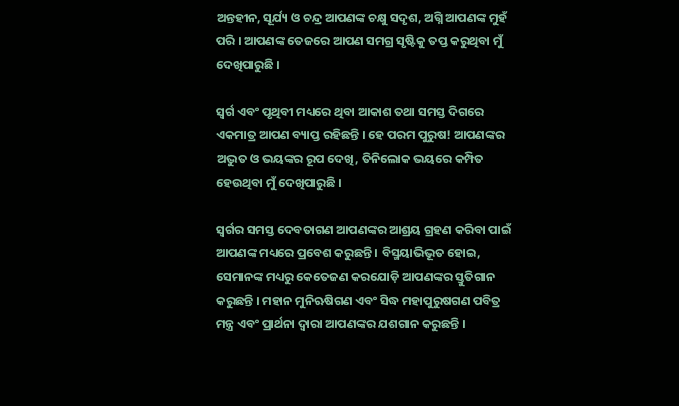ଅନ୍ତହୀନ, ସୂର୍ଯ୍ୟ ଓ ଚନ୍ଦ୍ର ଆପଣଙ୍କ ଚକ୍ଷୁ ସଦୃଶ, ଅଗ୍ନି ଆପଣଙ୍କ ମୁହଁ ପରି । ଆପଣଙ୍କ ତେଜରେ ଆପଣ ସମଗ୍ର ସୃଷ୍ଟିକୁ ତପ୍ତ କରୁଥିବା ମୁଁ ଦେଖିପାରୁଛି ।

ସ୍ୱର୍ଗ ଏବଂ ପୃଥିବୀ ମଧ୍ୟରେ ଥିବା ଆକାଶ ତଥା ସମସ୍ତ ଦିଗରେ ଏକମାତ୍ର ଆପଣ ବ୍ୟାପ୍ତ ରହିଛନ୍ତି । ହେ ପରମ ପୁରୁଷ! ଆପଣଙ୍କର ଅଦ୍ଭୁତ ଓ ଭୟଙ୍କର ରୂପ ଦେଖି, ତିନିଲୋକ ଭୟରେ କମ୍ପିତ ହେଉଥିବା ମୁଁ ଦେଖିପାରୁଛି ।

ସ୍ୱର୍ଗର ସମସ୍ତ ଦେବତାଗଣ ଆପଣଙ୍କର ଆଶ୍ରୟ ଗ୍ରହଣ କରିବା ପାଇଁ ଆପଣଙ୍କ ମଧ୍ୟରେ ପ୍ରବେଶ କରୁଛନ୍ତି । ବିସ୍ମୟାଭିଭୂତ ହୋଇ, ସେମାନଙ୍କ ମଧ୍ୟରୁ କେତେଜଣ କରଯୋଡ଼ି ଆପଣଙ୍କର ସ୍ତୁତିଗାନ କରୁଛନ୍ତି । ମହାନ ମୁନିଋଷିଗଣ ଏବଂ ସିଦ୍ଧ ମହାପୁରୁଷଗଣ ପବିତ୍ର ମନ୍ତ୍ର ଏବଂ ପ୍ରାର୍ଥନା ଦ୍ୱାରା ଆପଣଙ୍କର ଯଶଗାନ କରୁଛନ୍ତି ।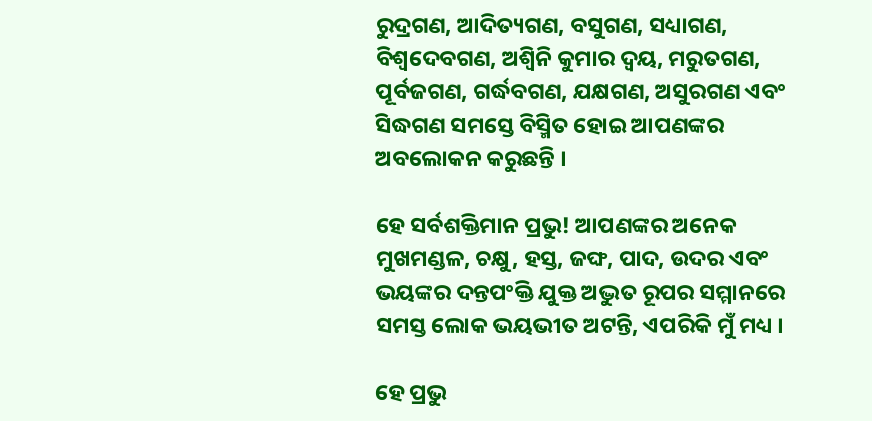ରୁଦ୍ରଗଣ, ଆଦିତ୍ୟଗଣ, ବସୁଗଣ, ସଧ୍ୟାଗଣ, ବିଶ୍ୱଦେବଗଣ, ଅଶ୍ୱିନି କୁମାର ଦ୍ୱୟ, ମରୁତଗଣ, ପୂର୍ବଜଗଣ, ଗର୍ଦ୍ଧବଗଣ, ଯକ୍ଷଗଣ, ଅସୁରଗଣ ଏବଂ ସିଦ୍ଧଗଣ ସମସ୍ତେ ବିସ୍ମିତ ହୋଇ ଆପଣଙ୍କର ଅବଲୋକନ କରୁଛନ୍ତି ।

ହେ ସର୍ବଶକ୍ତିମାନ ପ୍ରଭୁ! ଆପଣଙ୍କର ଅନେକ ମୁଖମଣ୍ଡଳ, ଚକ୍ଷୁ, ହସ୍ତ, ଜଙ୍ଘ, ପାଦ, ଉଦର ଏବଂ ଭୟଙ୍କର ଦନ୍ତପଂକ୍ତି ଯୁକ୍ତ ଅଦ୍ଭୁତ ରୂପର ସମ୍ମାନରେ ସମସ୍ତ ଲୋକ ଭୟଭୀତ ଅଟନ୍ତି, ଏପରିକି ମୁଁ ମଧ୍ୟ ।

ହେ ପ୍ରଭୁ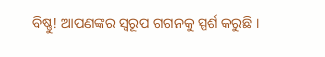ବିଷ୍ଣୁ! ଆପଣଙ୍କର ସ୍ୱରୂପ ଗଗନକୁ ସ୍ପର୍ଶ କରୁଛି ।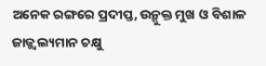ଅନେକ ରଙ୍ଗରେ ପ୍ରଦୀପ୍ତ, ଉନ୍ମୁକ୍ତ ମୁଖ ଓ ବିଶାଳ ଜାଜ୍ଜ୍ୱଲ୍ୟମାନ ଚକ୍ଷୁ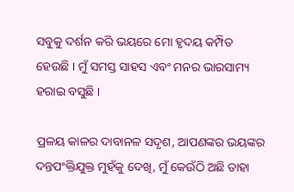ସବୁକୁ ଦର୍ଶନ କରି ଭୟରେ ମୋ ହୃଦୟ କମ୍ପିତ ହେଉଛି । ମୁଁ ସମସ୍ତ ସାହସ ଏବଂ ମନର ଭାରସାମ୍ୟ ହରାଇ ବସୁଛି ।

ପ୍ରଳୟ କାଳର ଦାବାନଳ ସଦୃଶ, ଆପଣଙ୍କର ଭୟଙ୍କର ଦନ୍ତପଂକ୍ତିଯୁକ୍ତ ମୁହଁକୁ ଦେଖି, ମୁଁ କେଉଁଠି ଅଛି ତାହା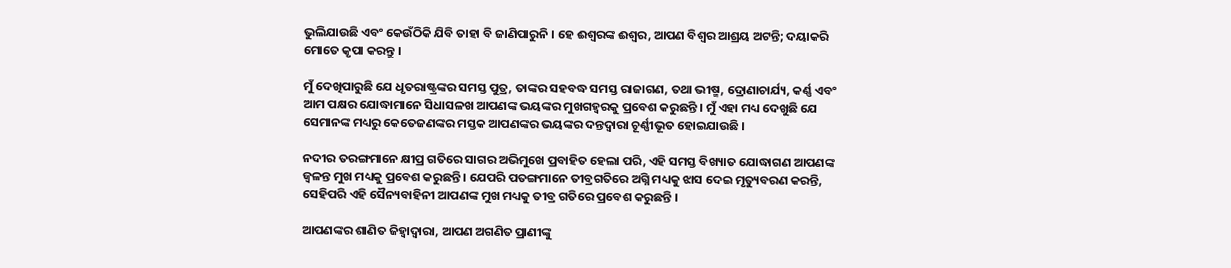ଭୁଲିଯାଉଛି ଏବଂ କେଉଁଠିକି ଯିବି ତାହା ବି ଜାଣିପାରୁନି । ହେ ଈଶ୍ୱରଙ୍କ ଈଶ୍ୱର, ଆପଣ ବିଶ୍ୱର ଆଶ୍ରୟ ଅଟନ୍ତି; ଦୟାକରି ମୋତେ କୃପା କରନ୍ତୁ ।

ମୁଁ ଦେଖିପାରୁଛି ଯେ ଧୃତରାଷ୍ଟ୍ରଙ୍କର ସମସ୍ତ ପୁତ୍ର, ତାଙ୍କର ସହବଦ୍ଧ ସମସ୍ତ ରାଜାଗଣ, ତଥା ଭୀଷ୍ମ, ଦ୍ରୋଣାଚାର୍ଯ୍ୟ, କର୍ଣ୍ଣ ଏବଂ ଆମ ପକ୍ଷର ଯୋଦ୍ଧାମାନେ ସିଧାସଳଖ ଆପଣଙ୍କ ଭୟଙ୍କର ମୁଖଗହ୍ୱରକୁ ପ୍ରବେଶ କରୁଛନ୍ତି । ମୁଁ ଏହା ମଧ୍ୟ ଦେଖୁଛି ଯେ ସେମାନଙ୍କ ମଧ୍ୟରୁ କେତେଜଣଙ୍କର ମସ୍ତକ ଆପଣଙ୍କର ଭୟଙ୍କର ଦନ୍ତଦ୍ୱାରା ଚୂର୍ଣ୍ଣୀଭୂତ ହୋଇଯାଉଛି ।

ନଦୀର ତରଙ୍ଗମାନେ କ୍ଷୀପ୍ର ଗତିରେ ସାଗର ଅଭିମୁଖେ ପ୍ରବାହିତ ହେଲା ପରି, ଏହି ସମସ୍ତ ବିଖ୍ୟାତ ଯୋଦ୍ଧାଗଣ ଆପଣଙ୍କ ଜ୍ୱଳନ୍ତ ମୁଖ ମଧ୍ୟକୁ ପ୍ରବେଶ କରୁଛନ୍ତି । ଯେପରି ପତଙ୍ଗମାନେ ତୀବ୍ରଗତିରେ ଅଗ୍ନି ମଧ୍ୟକୁ ଝାସ ଦେଇ ମୃତ୍ୟୁବରଣ କରନ୍ତି, ସେହିପରି ଏହି ସୈନ୍ୟବାହିନୀ ଆପଣଙ୍କ ମୁଖ ମଧ୍ୟକୁ ତୀବ୍ର ଗତିରେ ପ୍ରବେଶ କରୁଛନ୍ତି ।

ଆପଣଙ୍କର ଶାଣିତ ଜିହ୍ୱାଦ୍ୱାରା, ଆପଣ ଅଗଣିତ ପ୍ରାଣୀଙ୍କୁ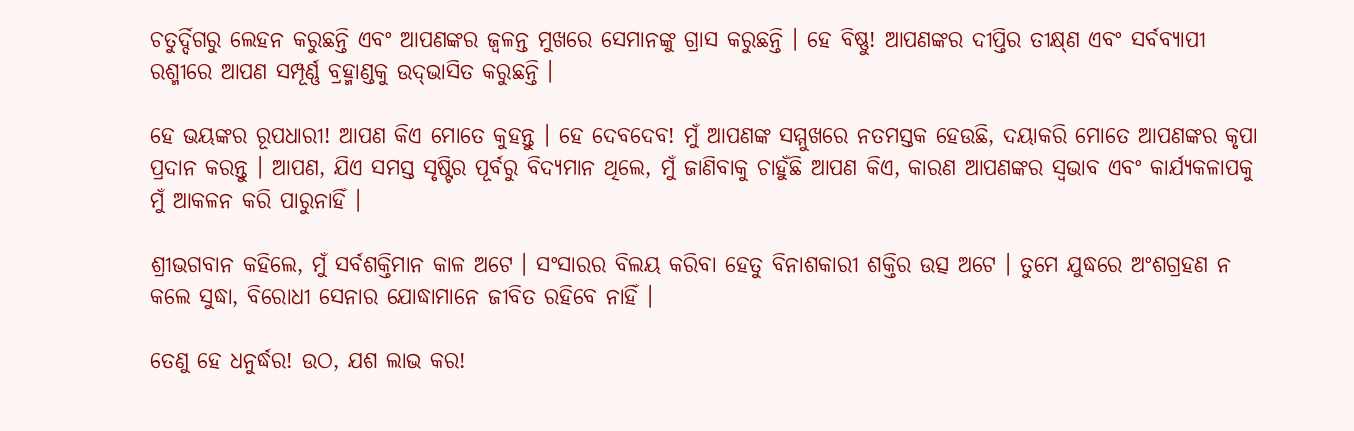ଚତୁର୍ଦ୍ଦିଗରୁ ଲେହନ କରୁଛନ୍ତି ଏବଂ ଆପଣଙ୍କର ଜ୍ୱଳନ୍ତ ମୁଖରେ ସେମାନଙ୍କୁ ଗ୍ରାସ କରୁଛନ୍ତି । ହେ ବିଷ୍ଣୁ! ଆପଣଙ୍କର ଦୀପ୍ତିର ତୀକ୍ଷ୍‌ଣ ଏବଂ ସର୍ବବ୍ୟାପୀ ରଶ୍ମୀରେ ଆପଣ ସମ୍ପୂର୍ଣ୍ଣ ବ୍ରହ୍ମାଣ୍ଡକୁ ଉଦ୍‌ଭାସିତ କରୁଛନ୍ତି ।

ହେ ଭୟଙ୍କର ରୂପଧାରୀ! ଆପଣ କିଏ ମୋତେ କୁହନ୍ତୁ । ହେ ଦେବଦେବ! ମୁଁ ଆପଣଙ୍କ ସମ୍ମୁଖରେ ନତମସ୍ତକ ହେଉଛି, ଦୟାକରି ମୋତେ ଆପଣଙ୍କର କୃପା ପ୍ରଦାନ କରନ୍ତୁ । ଆପଣ, ଯିଏ ସମସ୍ତ ସୃଷ୍ଟିର ପୂର୍ବରୁ ବିଦ୍ୟମାନ ଥିଲେ, ମୁଁ ଜାଣିବାକୁ ଚାହୁଁଛି ଆପଣ କିଏ, କାରଣ ଆପଣଙ୍କର ସ୍ୱଭାବ ଏବଂ କାର୍ଯ୍ୟକଳାପକୁ ମୁଁ ଆକଳନ କରି ପାରୁନାହିଁ ।

ଶ୍ରୀଭଗବାନ କହିଲେ, ମୁଁ ସର୍ବଶକ୍ତିମାନ କାଳ ଅଟେ । ସଂସାରର ବିଲୟ କରିବା ହେତୁ ବିନାଶକାରୀ ଶକ୍ତିର ଉତ୍ସ ଅଟେ । ତୁମେ ଯୁଦ୍ଧରେ ଅଂଶଗ୍ରହଣ ନ କଲେ ସୁଦ୍ଧା, ବିରୋଧୀ ସେନାର ଯୋଦ୍ଧାମାନେ ଜୀବିତ ରହିବେ ନାହିଁ ।

ତେଣୁ ହେ ଧନୁର୍ଦ୍ଧର! ଉଠ, ଯଶ ଲାଭ କର!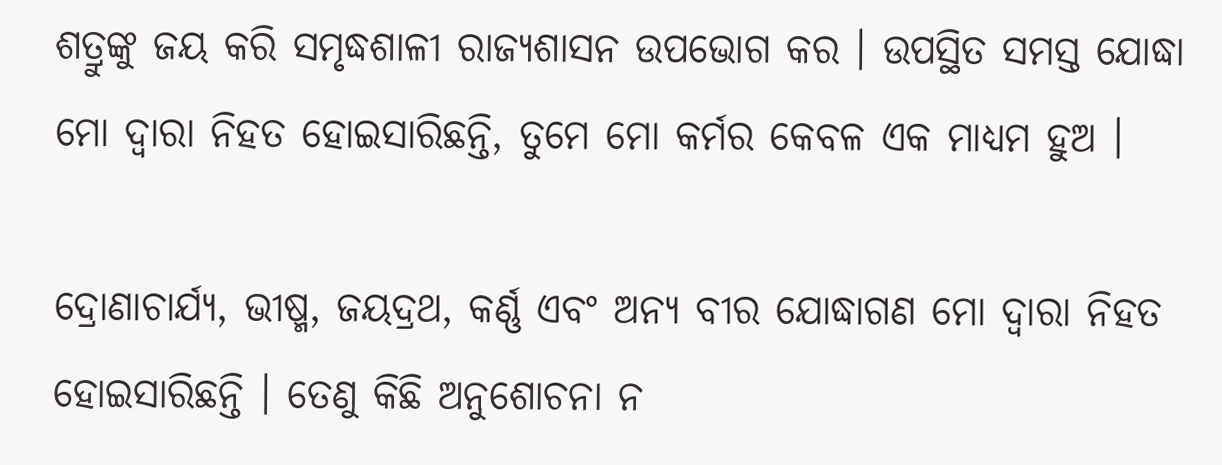ଶତ୍ରୁଙ୍କୁ ଜୟ କରି ସମୃଦ୍ଧଶାଳୀ ରାଜ୍ୟଶାସନ ଉପଭୋଗ କର । ଉପସ୍ଥିତ ସମସ୍ତ ଯୋଦ୍ଧା ମୋ ଦ୍ୱାରା ନିହତ ହୋଇସାରିଛନ୍ତି, ତୁମେ ମୋ କର୍ମର କେବଳ ଏକ ମାଧ୍ୟମ ହୁଅ ।

ଦ୍ରୋଣାଚାର୍ଯ୍ୟ, ଭୀଷ୍ମ, ଜୟଦ୍ରଥ, କର୍ଣ୍ଣ ଏବଂ ଅନ୍ୟ ବୀର ଯୋଦ୍ଧାଗଣ ମୋ ଦ୍ୱାରା ନିହତ ହୋଇସାରିଛନ୍ତି । ତେଣୁ କିଛି ଅନୁଶୋଚନା ନ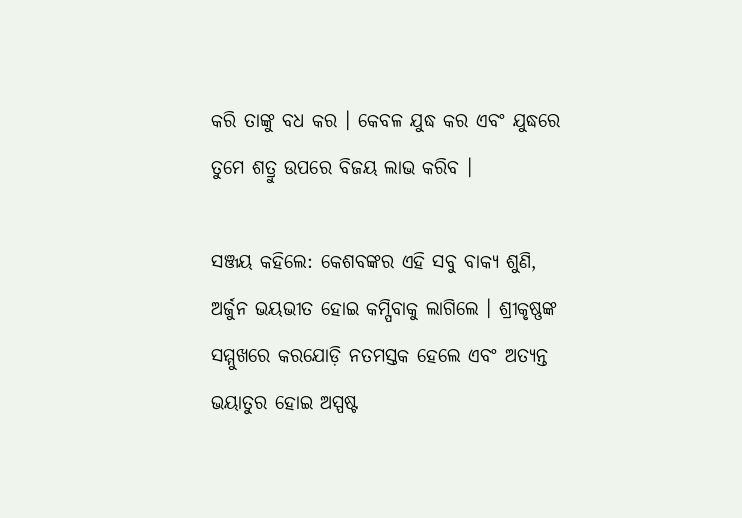କରି ତାଙ୍କୁ ବଧ କର । କେବଳ ଯୁଦ୍ଧ କର ଏବଂ ଯୁଦ୍ଧରେ ତୁମେ ଶତ୍ରୁ ଉପରେ ବିଜୟ ଲାଭ କରିବ ।

ସଞ୍ଜୟ କହିଲେ: କେଶବଙ୍କର ଏହି ସବୁ ବାକ୍ୟ ଶୁଣି, ଅର୍ଜୁନ ଭୟଭୀତ ହୋଇ କମ୍ପିବାକୁ ଲାଗିଲେ । ଶ୍ରୀକୃଷ୍ଣଙ୍କ ସମ୍ମୁଖରେ କରଯୋଡ଼ି ନତମସ୍ତକ ହେଲେ ଏବଂ ଅତ୍ୟନ୍ତ ଭୟାତୁର ହୋଇ ଅସ୍ପଷ୍ଟ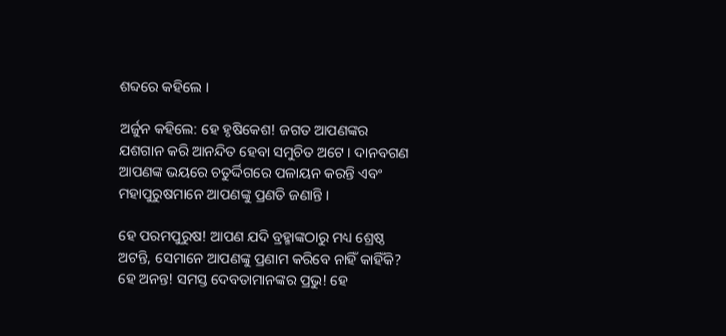ଶବ୍ଦରେ କହିଲେ ।

ଅର୍ଜୁନ କହିଲେ: ହେ ହୃଷିକେଶ! ଜଗତ ଆପଣଙ୍କର ଯଶଗାନ କରି ଆନନ୍ଦିତ ହେବା ସମୁଚିତ ଅଟେ । ଦାନବଗଣ ଆପଣଙ୍କ ଭୟରେ ଚତୁର୍ଦ୍ଦିଗରେ ପଳାୟନ କରନ୍ତି ଏବଂ ମହାପୁରୁଷମାନେ ଆପଣଙ୍କୁ ପ୍ରଣତି ଜଣାନ୍ତି ।

ହେ ପରମପୁରୁଷ! ଆପଣ ଯଦି ବ୍ରହ୍ମାଙ୍କଠାରୁ ମଧ୍ୟ ଶ୍ରେଷ୍ଠ ଅଟନ୍ତି, ସେମାନେ ଆପଣଙ୍କୁ ପ୍ରଣାମ କରିବେ ନାହିଁ କାହିଁକି? ହେ ଅନନ୍ତ! ସମସ୍ତ ଦେବତାମାନଙ୍କର ପ୍ରଭୁ! ହେ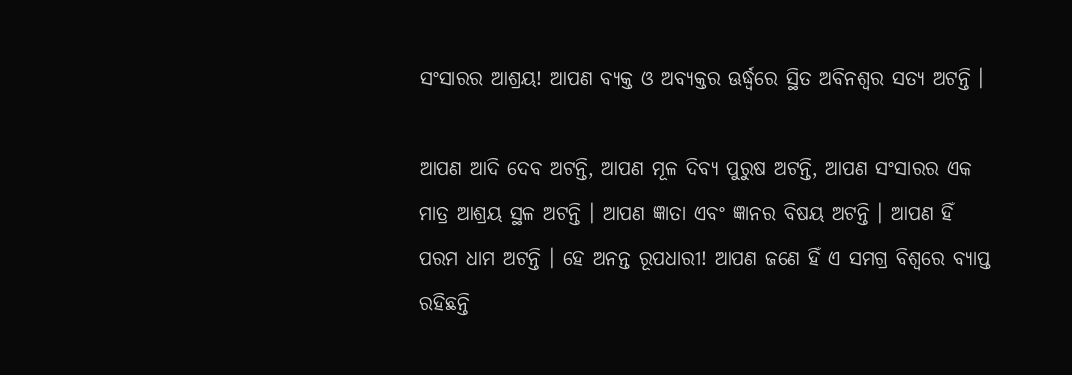ସଂସାରର ଆଶ୍ରୟ! ଆପଣ ବ୍ୟକ୍ତ ଓ ଅବ୍ୟକ୍ତର ଊର୍ଦ୍ଧ୍ୱରେ ସ୍ଥିତ ଅବିନଶ୍ୱର ସତ୍ୟ ଅଟନ୍ତି ।

ଆପଣ ଆଦି ଦେବ ଅଟନ୍ତି, ଆପଣ ମୂଳ ଦିବ୍ୟ ପୁରୁଷ ଅଟନ୍ତି, ଆପଣ ସଂସାରର ଏକ ମାତ୍ର ଆଶ୍ରୟ ସ୍ଥଳ ଅଟନ୍ତି । ଆପଣ ଜ୍ଞାତା ଏବଂ ଜ୍ଞାନର ବିଷୟ ଅଟନ୍ତି । ଆପଣ ହିଁ ପରମ ଧାମ ଅଟନ୍ତି । ହେ ଅନନ୍ତ ରୂପଧାରୀ! ଆପଣ ଜଣେ ହିଁ ଏ ସମଗ୍ର ବିଶ୍ୱରେ ବ୍ୟାପ୍ତ ରହିଛନ୍ତି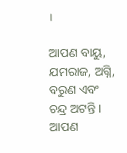।

ଆପଣ ବାୟୁ, ଯମରାଜ, ଅଗ୍ନି, ବରୁଣ ଏବଂ ଚନ୍ଦ୍ର ଅଟନ୍ତି । ଆପଣ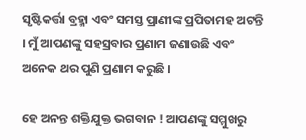ସୃଷ୍ଟିକର୍ତ୍ତା ବ୍ରହ୍ମା ଏବଂ ସମସ୍ତ ପ୍ରାଣୀଙ୍କ ପ୍ରପିତାମହ ଅଟନ୍ତି । ମୁଁ ଆପଣଙ୍କୁ ସହସ୍ରବାର ପ୍ରଣାମ ଜଣାଉଛି ଏବଂ ଅନେକ ଥର ପୁଣି ପ୍ରଣାମ କରୁଛି ।

ହେ ଅନନ୍ତ ଶକ୍ତିଯୁକ୍ତ ଭଗବାନ ! ଆପଣଙ୍କୁ ସମ୍ମୁଖରୁ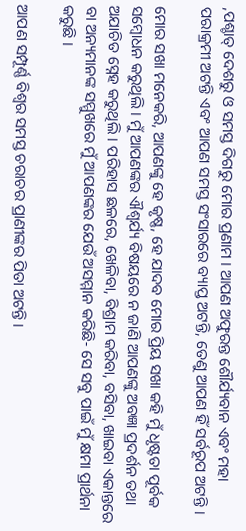,ପଶ୍ଚାତ୍ ଦେଶରୁ ଓ ସମସ୍ତ ଦିଗରୁ ମୋର ପ୍ରଣାମ । ଆପଣ ଅଫୁରନ୍ତ ଶୌର୍ଯ୍ୟବାନ ଏବଂ ମହା ପରାକ୍ରମୀ ଅଟନ୍ତି ଏବଂ ଆପଣ ସମସ୍ତ ସଂସାରରେ ବ୍ୟାପ୍ତ ଅଟନ୍ତି, ତେଣୁ ଆପଣ ହିଁ ସର୍ବରୂପ ଅଟନ୍ତି ।

ମୋର ସଖା ମନେକରି, ଆପଣଙ୍କୁ ହେ କୃଷ୍ଣ, ହେ ଯାଦବ ମୋର ପ୍ରିୟ ସଖା କହି ମୁଁ ଧୃଷ୍ଟତା ପୂର୍ବକ ସମ୍ବୋଧନ କରୁଥିଲି । ମୁଁ ଆପଣଙ୍କର ଐଶ୍ୱର୍ଯ୍ୟ ବିଷୟରେ ନ ଜାଣି ଆପଣଙ୍କୁ ଅବଜ୍ଞା ପ୍ରଦର୍ଶନ ତଥା ଅଯାଚିତ ସ୍ନେହ କରୁଥିଲି । ପରିହାସ ଛଳରେ, ଖେଳିବା, ବିଶ୍ରାମ କରିବା, ବସିବା, ଖାଇବା ଏକାନ୍ତରେ ବା ଅନ୍ୟମାନଙ୍କ ସମ୍ମୁଖରେ ମୁଁ ଆପଣଙ୍କର ଯେଉଁ ଅସମ୍ମାନ କରିଛି- ସେ ସବୁ ପାଇଁ ମୁଁ କ୍ଷମା ପ୍ରାର୍ଥନା କରୁଛି ।

ଆପଣ ସମ୍ପୂର୍ଣ୍ଣ ବିଶ୍ୱର ସମସ୍ତ ଚରାଚର ପ୍ରାଣୀଙ୍କର ପିତା ଅଟନ୍ତି ।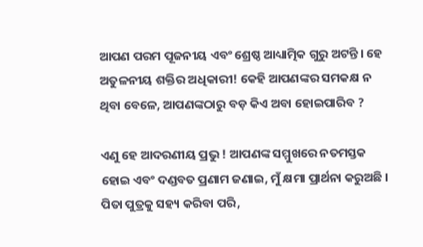ଆପଣ ପରମ ପୂଜନୀୟ ଏବଂ ଶ୍ରେଷ୍ଠ ଆଧ୍ୟାତ୍ମିକ ଗୁରୁ ଅଟନ୍ତି । ହେ ଅତୁଳନୀୟ ଶକ୍ତିର ଅଧିକାରୀ! କେହି ଆପଣଙ୍କର ସମକକ୍ଷ ନ ଥିବା ବେଳେ, ଆପଣଙ୍କଠାରୁ ବଡ଼ କିଏ ଅବା ହୋଇପାରିବ ?

ଏଣୁ ହେ ଆଦରଣୀୟ ପ୍ରଭୁ ! ଆପଣଙ୍କ ସମ୍ମୁଖରେ ନତମସ୍ତକ ହୋଇ ଏବଂ ଦଣ୍ଡବତ ପ୍ରଣାମ ଜଣାଇ, ମୁଁ କ୍ଷମା ପ୍ରାର୍ଥନା କରୁଅଛି । ପିତା ପୁତ୍ରକୁ ସହ୍ୟ କରିବା ପରି,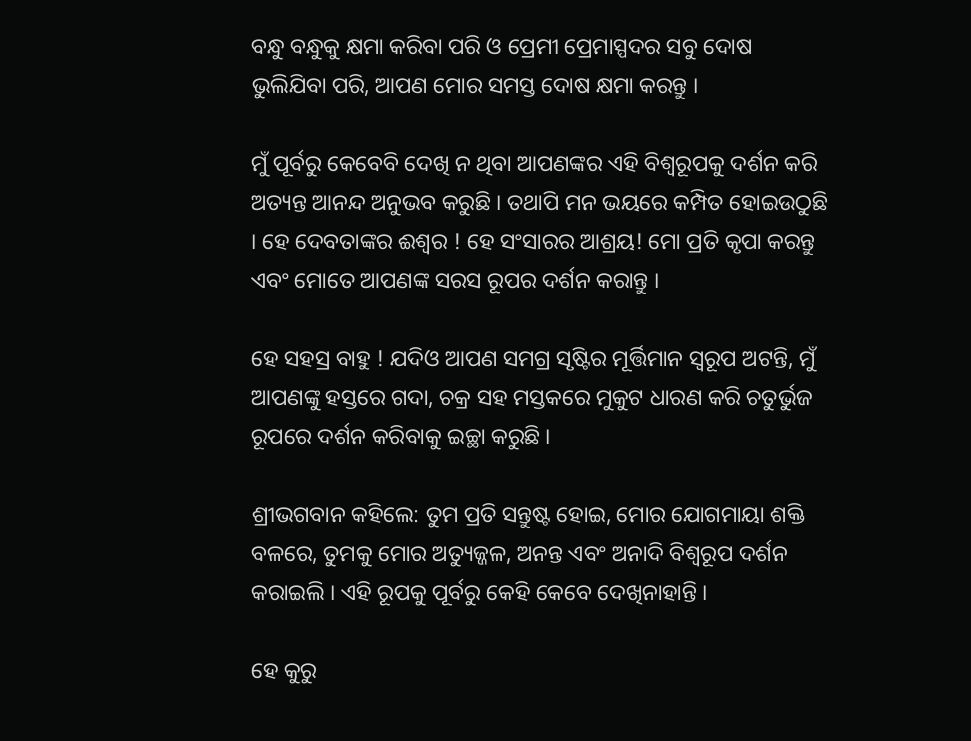ବନ୍ଧୁ ବନ୍ଧୁକୁ କ୍ଷମା କରିବା ପରି ଓ ପ୍ରେମୀ ପ୍ରେମାସ୍ପଦର ସବୁ ଦୋଷ ଭୁଲିଯିବା ପରି, ଆପଣ ମୋର ସମସ୍ତ ଦୋଷ କ୍ଷମା କରନ୍ତୁ ।

ମୁଁ ପୂର୍ବରୁ କେବେବି ଦେଖି ନ ଥିବା ଆପଣଙ୍କର ଏହି ବିଶ୍ୱରୂପକୁ ଦର୍ଶନ କରି ଅତ୍ୟନ୍ତ ଆନନ୍ଦ ଅନୁଭବ କରୁଛି । ତଥାପି ମନ ଭୟରେ କମ୍ପିତ ହୋଇଉଠୁଛି । ହେ ଦେବତାଙ୍କର ଈଶ୍ୱର ! ହେ ସଂସାରର ଆଶ୍ରୟ! ମୋ ପ୍ରତି କୃପା କରନ୍ତୁ ଏବଂ ମୋତେ ଆପଣଙ୍କ ସରସ ରୂପର ଦର୍ଶନ କରାନ୍ତୁ ।

ହେ ସହସ୍ର ବାହୁ ! ଯଦିଓ ଆପଣ ସମଗ୍ର ସୃଷ୍ଟିର ମୂର୍ତ୍ତିମାନ ସ୍ୱରୂପ ଅଟନ୍ତି, ମୁଁ ଆପଣଙ୍କୁ ହସ୍ତରେ ଗଦା, ଚକ୍ର ସହ ମସ୍ତକରେ ମୁକୁଟ ଧାରଣ କରି ଚତୁର୍ଭୁଜ ରୂପରେ ଦର୍ଶନ କରିବାକୁ ଇଚ୍ଛା କରୁଛି ।

ଶ୍ରୀଭଗବାନ କହିଲେ: ତୁମ ପ୍ରତି ସନ୍ତୁଷ୍ଟ ହୋଇ, ମୋର ଯୋଗମାୟା ଶକ୍ତି ବଳରେ, ତୁମକୁ ମୋର ଅତ୍ୟୁଜ୍ଜଳ, ଅନନ୍ତ ଏବଂ ଅନାଦି ବିଶ୍ୱରୂପ ଦର୍ଶନ କରାଇଲି । ଏହି ରୂପକୁ ପୂର୍ବରୁ କେହି କେବେ ଦେଖିନାହାନ୍ତି ।

ହେ କୁରୁ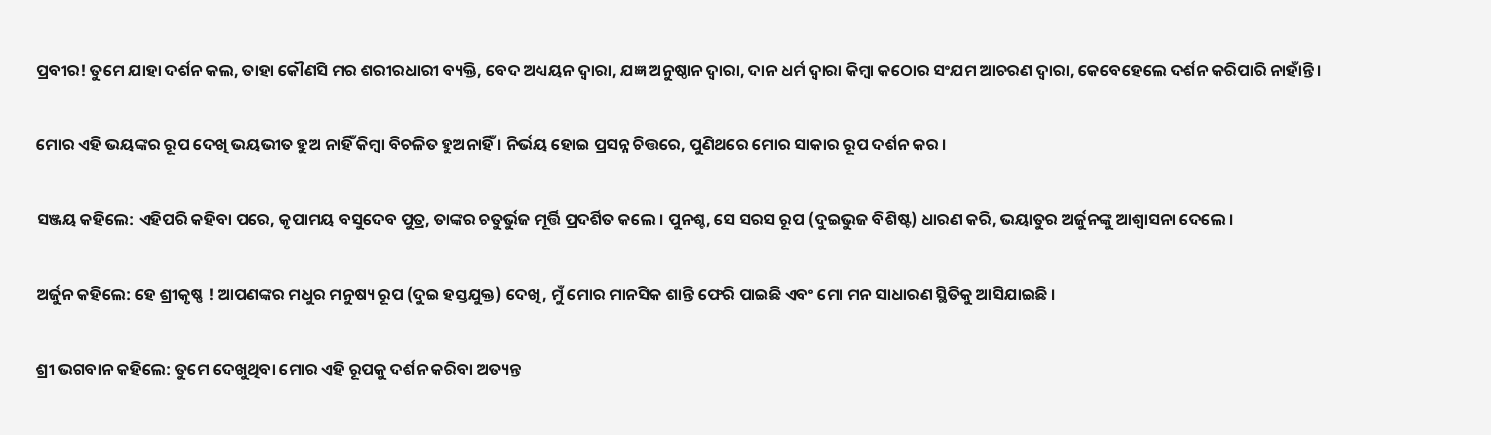ପ୍ରବୀର! ତୁମେ ଯାହା ଦର୍ଶନ କଲ, ତାହା କୌଣସି ମର ଶରୀରଧାରୀ ବ୍ୟକ୍ତି, ବେଦ ଅଧ୍ୟୟନ ଦ୍ୱାରା, ଯଜ୍ଞ ଅନୁଷ୍ଠାନ ଦ୍ୱାରା, ଦାନ ଧର୍ମ ଦ୍ୱାରା କିମ୍ବା କଠୋର ସଂଯମ ଆଚରଣ ଦ୍ୱାରା, କେବେହେଲେ ଦର୍ଶନ କରିପାରି ନାହାଁନ୍ତି ।

ମୋର ଏହି ଭୟଙ୍କର ରୂପ ଦେଖି ଭୟଭୀତ ହୁଅ ନାହିଁ କିମ୍ବା ବିଚଳିତ ହୁଅନାହିଁ । ନିର୍ଭୟ ହୋଇ ପ୍ରସନ୍ନ ଚିତ୍ତରେ, ପୁଣିଥରେ ମୋର ସାକାର ରୂପ ଦର୍ଶନ କର ।

ସଞ୍ଜୟ କହିଲେ: ଏହିପରି କହିବା ପରେ, କୃପାମୟ ବସୁଦେବ ପୁତ୍ର, ତାଙ୍କର ଚତୁର୍ଭୁଜ ମୂର୍ତ୍ତି ପ୍ରଦର୍ଶିତ କଲେ । ପୁନଶ୍ଚ, ସେ ସରସ ରୂପ (ଦୁଇଭୁଜ ବିଶିଷ୍ଟ) ଧାରଣ କରି, ଭୟାତୁର ଅର୍ଜୁନଙ୍କୁ ଆଶ୍ୱାସନା ଦେଲେ ।

ଅର୍ଜୁନ କହିଲେ: ହେ ଶ୍ରୀକୃଷ୍ଣ ! ଆପଣଙ୍କର ମଧୁର ମନୁଷ୍ୟ ରୂପ (ଦୁଇ ହସ୍ତଯୁକ୍ତ) ଦେଖି, ମୁଁ ମୋର ମାନସିକ ଶାନ୍ତି ଫେରି ପାଇଛି ଏବଂ ମୋ ମନ ସାଧାରଣ ସ୍ଥିତିକୁ ଆସିଯାଇଛି ।

ଶ୍ରୀ ଭଗବାନ କହିଲେ: ତୁମେ ଦେଖୁଥିବା ମୋର ଏହି ରୂପକୁ ଦର୍ଶନ କରିବା ଅତ୍ୟନ୍ତ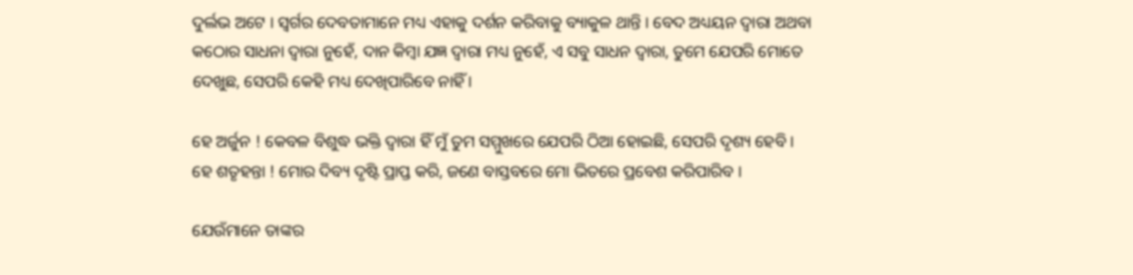ଦୁର୍ଲଭ ଅଟେ । ସ୍ୱର୍ଗର ଦେବତାମାନେ ମଧ୍ୟ ଏହାକୁ ଦର୍ଶନ କରିବାକୁ ବ୍ୟାକୁଳ ଥାନ୍ତି । ବେଦ ଅଧ୍ୟୟନ ଦ୍ୱାରା ଅଥବା କଠୋର ସାଧନା ଦ୍ୱାରା ନୁହେଁ, ଦାନ କିମ୍ବା ଯଜ୍ଞ ଦ୍ୱାରା ମଧ୍ୟ ନୁହେଁ, ଏ ସବୁ ସାଧନ ଦ୍ୱାରା, ତୁମେ ଯେପରି ମୋତେ ଦେଖୁଛ, ସେପରି କେହି ମଧ୍ୟ ଦେଖିପାରିବେ ନାହିଁ ।

ହେ ଅର୍ଜୁନ ! କେବଳ ବିଶୁଦ୍ଧ ଭକ୍ତି ଦ୍ୱାରା ହିଁ ମୁଁ ତୁମ ସମ୍ମୁଖରେ ଯେପରି ଠିଆ ହୋଇଛି, ସେପରି ଦୃଶ୍ୟ ହେବି । ହେ ଶତୃହନ୍ତା ! ମୋର ଦିବ୍ୟ ଦୃଷ୍ଟି ପ୍ରାପ୍ତ କରି, ଜଣେ ବାସ୍ତବରେ ମୋ ଭିତରେ ପ୍ରବେଶ କରିପାରିବ ।

ଯେଉଁମାନେ ତାଙ୍କର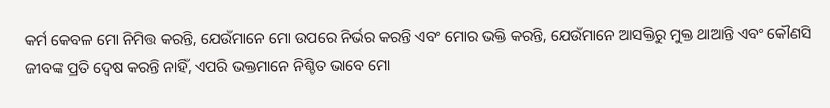କର୍ମ କେବଳ ମୋ ନିମିତ୍ତ କରନ୍ତି, ଯେଉଁମାନେ ମୋ ଉପରେ ନିର୍ଭର କରନ୍ତି ଏବଂ ମୋର ଭକ୍ତି କରନ୍ତି, ଯେଉଁମାନେ ଆସକ୍ତିରୁ ମୁକ୍ତ ଥାଆନ୍ତି ଏବଂ କୌଣସି ଜୀବଙ୍କ ପ୍ରତି ଦ୍ୱେଷ କରନ୍ତି ନାହିଁ, ଏପରି ଭକ୍ତମାନେ ନିଶ୍ଚିତ ଭାବେ ମୋ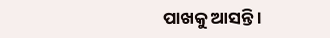ପାଖକୁ ଆସନ୍ତି ।